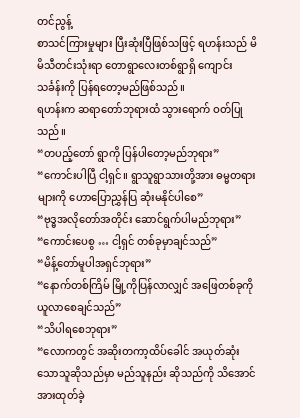တင်ညွန့်
စာသင်ကြားမှုများ ပြီးဆုံးပြီဖြစ်သဖြင့် ရဟန်းသည် မိမိသီတင်းသုံးရာ တောရွာလေးတစ်ရွာရှိ ကျောင်းသင်္ခန်းကို ပြန်ရတော့မည်ဖြစ်သည်။
ရဟန်းက ဆရာတော်ဘုရားထံ သွားရောက် ဝတ်ပြုသည်။
“တပည့်တော် ရွာကို ပြန်ပါတော့မည်ဘုရား”
“ကောင်းပါပြီ ငါ့ရှင်။ ရွာသူရွာသားတို့အား ဓမ္မတရားများကို ဟောပြောညွှန်ပြ ဆုံးမနိုင်ပါစေ”
“ဗုဒ္ဓအလိုတော်အတိုင်း ဆောင်ရွက်ပါမည်ဘုရား”
“ကောင်းပေစွ … ငါ့ရှင် တစ်ခုမှာချင်သည်”
“မိန့်တော်မူပါအရှင်ဘုရား”
“နောက်တစ်ကြိမ် မြို့ကိုပြန်လာလျှင် အဖြေတစ်ခုကို ယူလာစေချင်သည်”
“သိပါရစေဘုရား”
“လောကတွင် အဆိုးတကာ့ထိပ်ခေါင် အယုတ်ဆုံးသောသူဆိုသည်မှာ မည်သူနည်း ဆိုသည်ကို သိအောင် အားထုတ်ခဲ့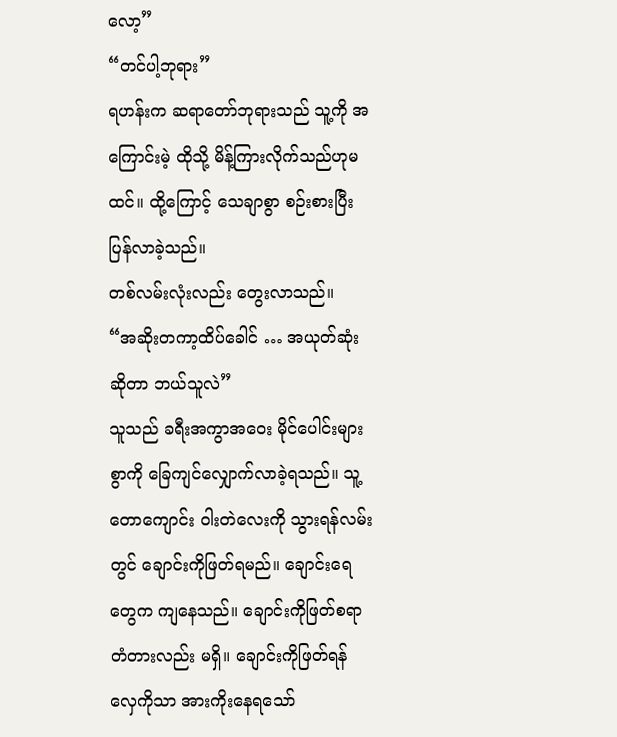လော့”
“တင်ပါ့ဘုရား”
ရဟန်းက ဆရာတော်ဘုရားသည် သူ့ကို အကြောင်းမဲ့ ထိုသို့ မိန့်ကြားလိုက်သည်ဟုမထင်။ ထို့ကြောင့် သေချာစွာ စဉ်းစားပြီး ပြန်လာခဲ့သည်။
တစ်လမ်းလုံးလည်း တွေးလာသည်။
“အဆိုးတကာ့ထိပ်ခေါင် … အယုတ်ဆုံးဆိုတာ ဘယ်သူလဲ”
သူသည် ခရီးအကွာအဝေး မိုင်ပေါင်းများစွာကို ခြေကျင်လျှောက်လာခဲ့ရသည်။ သူ့တောကျောင်း ဝါးတဲလေးကို သွားရန်လမ်းတွင် ချောင်းကိုဖြတ်ရမည်။ ချောင်းရေတွေက ကျနေသည်။ ချောင်းကိုဖြတ်စရာ တံတားလည်း မရှိ။ ချောင်းကိုဖြတ်ရန် လှေကိုသာ အားကိုးနေရသော်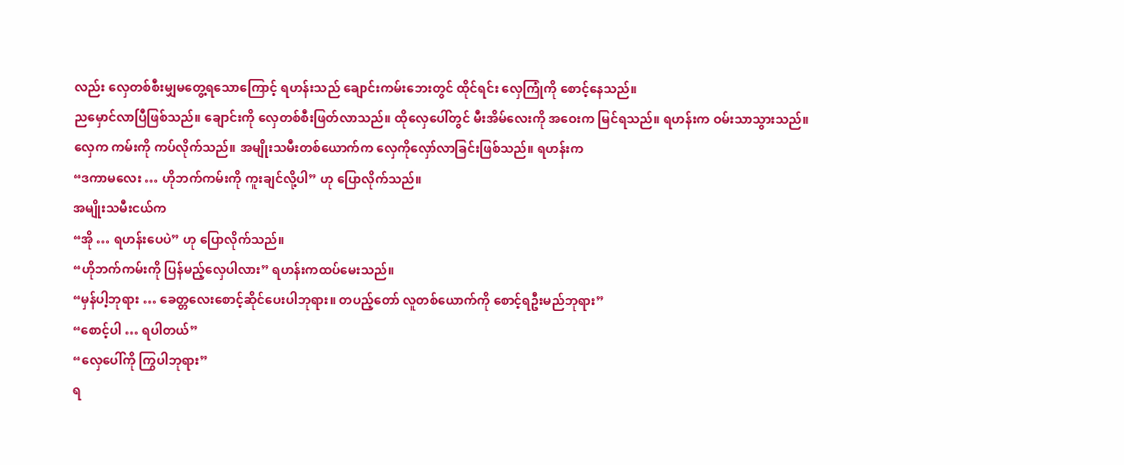လည်း လှေတစ်စီးမျှမတွေ့ရသောကြောင့် ရဟန်းသည် ချောင်းကမ်းဘေးတွင် ထိုင်ရင်း လှေကြုံကို စောင့်နေသည်။
ညမှောင်လာပြီဖြစ်သည်။ ချောင်းကို လှေတစ်စီးဖြတ်လာသည်။ ထိုလှေပေါ်တွင် မီးအိမ်လေးကို အဝေးက မြင်ရသည်။ ရဟန်းက ဝမ်းသာသွားသည်။
လှေက ကမ်းကို ကပ်လိုက်သည်။ အမျိုးသမီးတစ်ယောက်က လှေကိုလှော်လာခြင်းဖြစ်သည်။ ရဟန်းက
“ဒကာမလေး … ဟိုဘက်ကမ်းကို ကူးချင်လို့ပါ” ဟု ပြောလိုက်သည်။
အမျိုးသမီးငယ်က
“အို … ရဟန်းပေပဲ” ဟု ပြောလိုက်သည်။
“ဟိုဘက်ကမ်းကို ပြန်မည့်လှေပါလား” ရဟန်းကထပ်မေးသည်။
“မှန်ပါ့ဘုရား … ခေတ္တလေးစောင့်ဆိုင်ပေးပါဘုရား။ တပည့်တော် လူတစ်ယောက်ကို စောင့်ရဦးမည်ဘုရား”
“စောင့်ပါ … ရပါတယ်”
“လှေပေါ်ကို ကြွပါဘုရား”
ရ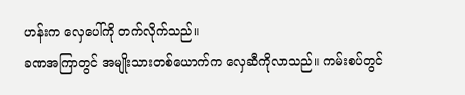ဟန်းက လှေပေါ်ကို တက်လိုက်သည်။
ခဏအကြာတွင် အမျိုးသားတစ်ယောက်က လှေဆီကိုလာသည်။ ကမ်းစပ်တွင်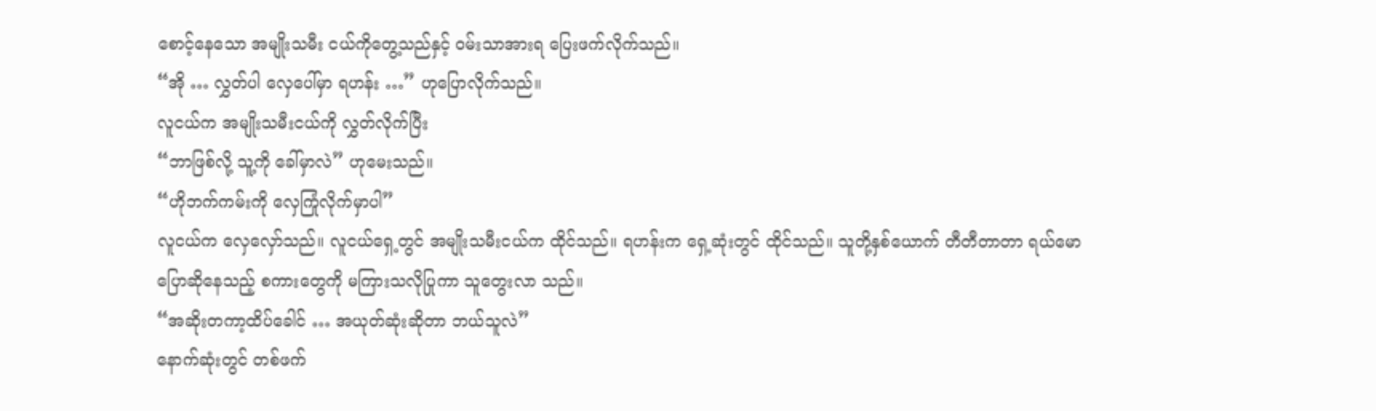စောင့်နေသော အမျိုးသမီး ငယ်ကိုတွေ့သည်နှင့် ဝမ်းသာအားရ ပြေးဖက်လိုက်သည်။
“အို … လွှတ်ပါ လှေပေါ်မှာ ရဟန်း …” ဟုပြောလိုက်သည်။
လူငယ်က အမျိုးသမီးငယ်ကို လွှတ်လိုက်ပြီး
“ဘာဖြစ်လို့ သူ့ကို ခေါ်မှာလဲ” ဟုမေးသည်။
“ဟိုဘက်ကမ်းကို လှေကြုံလိုက်မှာပါ”
လူငယ်က လှေလှော်သည်။ လူငယ်ရှေ့တွင် အမျိုးသမီးငယ်က ထိုင်သည်။ ရဟန်းက ရှေ့ဆုံးတွင် ထိုင်သည်။ သူတို့နှစ်ယောက် တီတီတာတာ ရယ်မောပြောဆိုနေသည့် စကားတွေကို မကြားသလိုပြုကာ သူတွေးလာ သည်။
“အဆိုးတကာ့ထိပ်ခေါင် … အယုတ်ဆုံးဆိုတာ ဘယ်သူလဲ”
နောက်ဆုံးတွင် တစ်ဖက်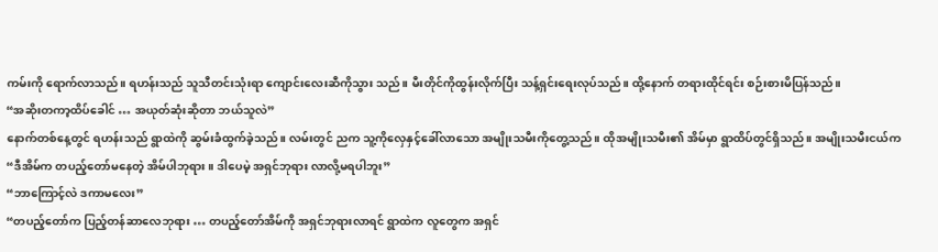ကမ်းကို ရောက်လာသည်။ ရဟန်းသည် သူသီတင်းသုံးရာ ကျောင်းလေးဆီကိုသွား သည်။ မီးတိုင်ကိုထွန်းလိုက်ပြီး သန့်ရှင်းရေးလုပ်သည်။ ထို့နောက် တရားထိုင်ရင်း စဉ်းစားမိပြန်သည်။
“အဆိုးတကာ့ထိပ်ခေါင် … အယုတ်ဆုံးဆိုတာ ဘယ်သူလဲ”
နောက်တစ်နေ့တွင် ရဟန်းသည် ရွာထဲကို ဆွမ်းခံထွက်ခဲ့သည်။ လမ်းတွင် ညက သူ့ကိုလှေနှင့်ခေါ်လာသော အမျိုးသမီးကိုတွေ့သည်။ ထိုအမျိုးသမီး၏ အိမ်မှာ ရွာထိပ်တွင်ရှိသည်။ အမျိုးသမီးငယ်က
“ဒီအိမ်က တပည့်တော်မနေတဲ့ အိမ်ပါဘုရား။ ဒါပေမဲ့ အရှင်ဘုရား လာလို့မရပါဘူး”
“ဘာကြောင့်လဲ ဒကာမလေး”
“တပည့်တော်က ပြည့်တန်ဆာလေဘုရား … တပည့်တော်အိမ်ကို အရှင်ဘုရားလာရင် ရွာထဲက လူတွေက အရှင်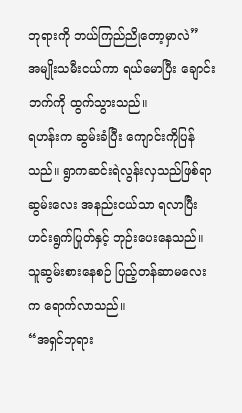ဘုရားကို ဘယ်ကြည်ညိုတော့မှာလဲ”
အမျိုးသမီးငယ်ကာ ရယ်မောပြီး ချောင်းဘက်ကို ထွက်သွားသည်။
ရဟန်းက ဆွမ်းခံပြီး ကျောင်းကိုပြန်သည်။ ရွာကဆင်းရဲလွန်းလှသည်ဖြစ်ရာ ဆွမ်းလေး အနည်းငယ်သာ ရလာပြီး ဟင်းရွက်ပြုတ်နှင့် ဘုဉ်းပေးနေသည်။
သူဆွမ်းစားနေစဉ် ပြည့်တန်ဆာမလေးက ရောက်လာသည်။
“အရှင်ဘုရား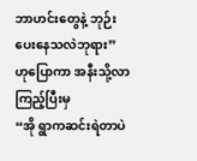ဘာဟင်းတွေနဲ့ ဘုဉ်းပေးနေသလဲဘုရား” ဟုပြောကာ အနီးသို့လာကြည့်ပြီးမှ
“အို ရွာကဆင်းရဲတာပဲ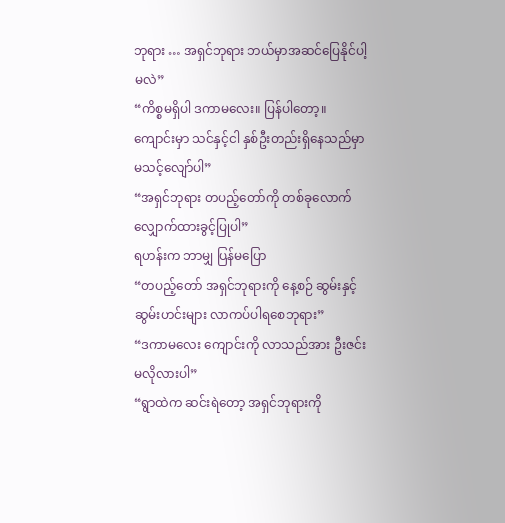ဘုရား … အရှင်ဘုရား ဘယ်မှာအဆင်ပြေနိုင်ပါ့မလဲ”
“ကိစ္စမရှိပါ ဒကာမလေး။ ပြန်ပါတော့။ ကျောင်းမှာ သင်နှင့်ငါ နှစ်ဦးတည်းရှိနေသည်မှာ မသင့်လျော်ပါ”
“အရှင်ဘုရား တပည့်တော်ကို တစ်ခုလောက် လျှောက်ထားခွင့်ပြုပါ”
ရဟန်းက ဘာမျှ ပြန်မပြော
“တပည့်တော် အရှင်ဘုရားကို နေ့စဉ် ဆွမ်းနှင့် ဆွမ်းဟင်းများ လာကပ်ပါရစေဘုရား”
“ဒကာမလေး ကျောင်းကို လာသည်အား ဦးဇင်းမလိုလားပါ”
“ရွာထဲက ဆင်းရဲတော့ အရှင်ဘုရားကို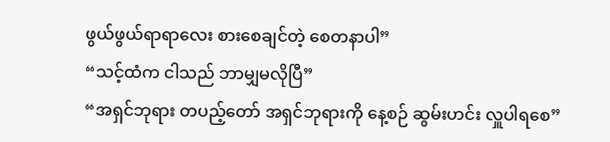ဖွယ်ဖွယ်ရာရာလေး စားစေချင်တဲ့ စေတနာပါ”
“သင့်ထံက ငါသည် ဘာမျှမလိုပြီ”
“အရှင်ဘုရား တပည့်တော် အရှင်ဘုရားကို နေ့စဉ် ဆွမ်းဟင်း လှူပါရစေ”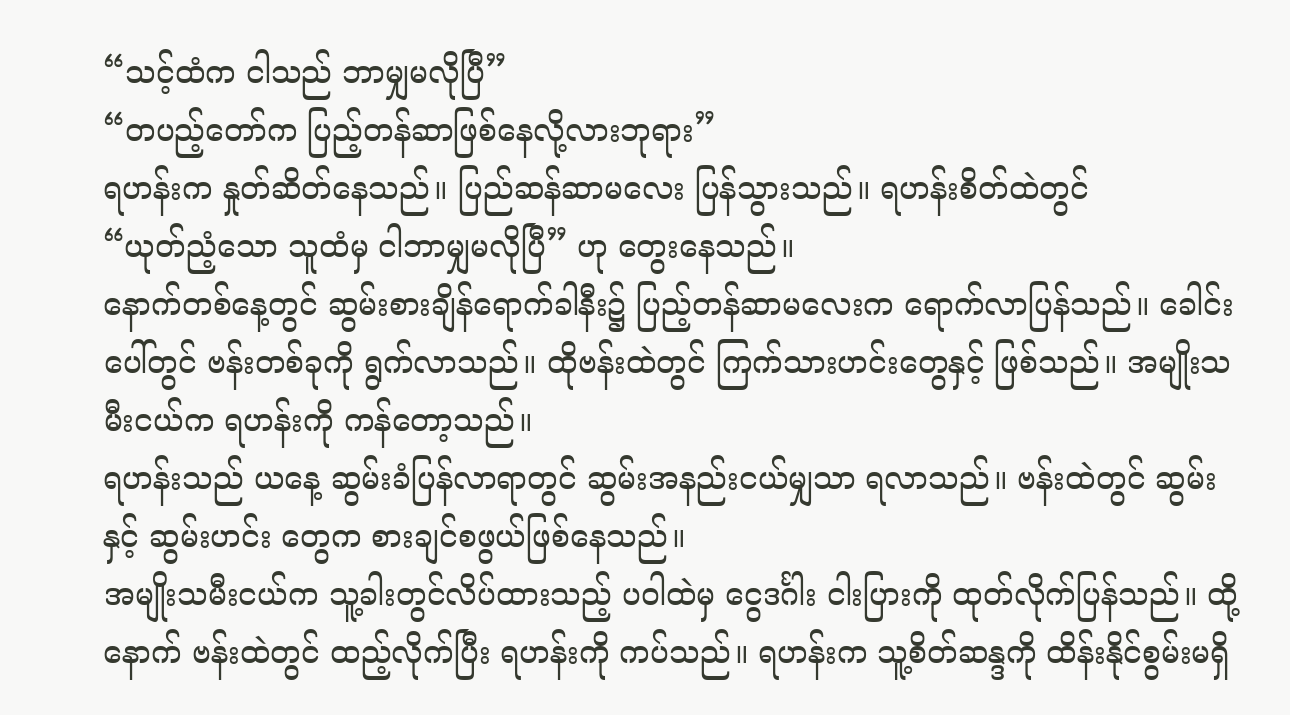“သင့်ထံက ငါသည် ဘာမျှမလိုပြီ”
“တပည့်တော်က ပြည့်တန်ဆာဖြစ်နေလို့လားဘုရား”
ရဟန်းက နှုတ်ဆိတ်နေသည်။ ပြည်ဆန်ဆာမလေး ပြန်သွားသည်။ ရဟန်းစိတ်ထဲတွင်
“ယုတ်ညံ့သော သူထံမှ ငါဘာမျှမလိုပြီ” ဟု တွေးနေသည်။
နောက်တစ်နေ့တွင် ဆွမ်းစားချိန်ရောက်ခါနီး၌ ပြည့်တန်ဆာမလေးက ရောက်လာပြန်သည်။ ခေါင်းပေါ်တွင် ဗန်းတစ်ခုကို ရွက်လာသည်။ ထိုဗန်းထဲတွင် ကြက်သားဟင်းတွေနှင့် ဖြစ်သည်။ အမျိုးသမီးငယ်က ရဟန်းကို ကန်တော့သည်။
ရဟန်းသည် ယနေ့ ဆွမ်းခံပြန်လာရာတွင် ဆွမ်းအနည်းငယ်မျှသာ ရလာသည်။ ဗန်းထဲတွင် ဆွမ်းနှင့် ဆွမ်းဟင်း တွေက စားချင်စဖွယ်ဖြစ်နေသည်။
အမျိုးသမီးငယ်က သူ့ခါးတွင်လိပ်ထားသည့် ပဝါထဲမှ ငွေဒင်္ဂါး ငါးပြားကို ထုတ်လိုက်ပြန်သည်။ ထို့နောက် ဗန်းထဲတွင် ထည့်လိုက်ပြီး ရဟန်းကို ကပ်သည်။ ရဟန်းက သူ့စိတ်ဆန္ဒကို ထိန်းနိုင်စွမ်းမရှိ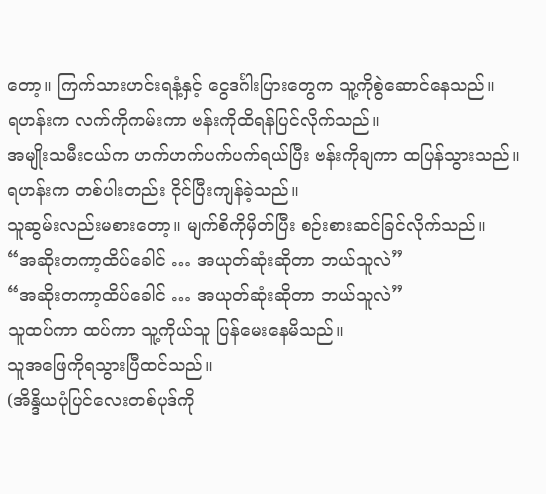တော့။ ကြက်သားဟင်းရနံ့နှင့် ငွေဒင်္ဂါးပြားတွေက သူ့ကိုစွဲဆောင်နေသည်။
ရဟန်းက လက်ကိုကမ်းကာ ဗန်းကိုထိရန်ပြင်လိုက်သည်။
အမျိုးသမီးငယ်က ဟက်ဟက်ပက်ပက်ရယ်ပြီး ဗန်းကိုချကာ ထပြန်သွားသည်။
ရဟန်းက တစ်ပါးတည်း ငိုင်ပြီးကျန်ခဲ့သည်။
သူဆွမ်းလည်းမစားတော့။ မျက်စိကိုမှိတ်ပြီး စဉ်းစားဆင်ခြင်လိုက်သည်။
“အဆိုးတကာ့ထိပ်ခေါင် … အယုတ်ဆုံးဆိုတာ ဘယ်သူလဲ”
“အဆိုးတကာ့ထိပ်ခေါင် … အယုတ်ဆုံးဆိုတာ ဘယ်သူလဲ”
သူထပ်ကာ ထပ်ကာ သူ့ကိုယ်သူ ပြန်မေးနေမိသည်။
သူအဖြေကိုရသွားပြီထင်သည်။
(အိန္ဒိယပုံပြင်လေးတစ်ပုဒ်ကို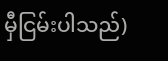မှီငြမ်းပါသည်)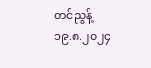တင်ညွန့်
၁၉.၈.၂၀၂၄